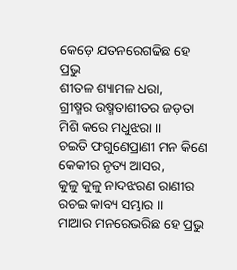କେଡ଼େ ଯତନରେଗଢିଛ ହେ ପ୍ରଭୁ
ଶୀତଳ ଶ୍ୟାମଳ ଧରା,
ଗ୍ରୀଷ୍ମର ଉଷ୍ମତାଶୀତର ଜଡ଼ତା
ମିଶି କରେ ମଧୁଝରା ।।
ଚଇତି ଫଗୁଣେପ୍ରାଣୀ ମନ କିଣେ
କେକୀର ନୃତ୍ୟ ଆସର,
କୁଳୁ କୁଳୁ ନାଦଝରଣ ରାଣୀର
ରଚଇ କାବ୍ୟ ସମ୍ଭାର ।।
ମାଆର ମନରେଭରିଛ ହେ ପ୍ରଭୁ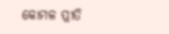କୋମଳ ପ୍ରୀତି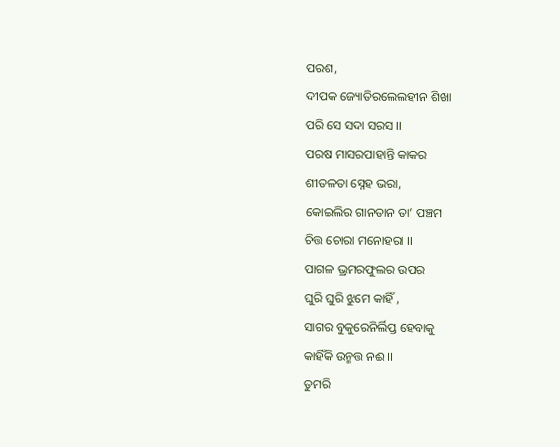ପରଶ,
ଦୀପକ ଜ୍ୟୋତିରଲେଲହୀନ ଶିଖା
ପରି ସେ ସଦା ସରସ ।।
ପରଷ ମାସରପାହାନ୍ତି କାକର
ଶୀତଳତା ସ୍ନେହ ଭରା,
କୋଇଲିର ଗାନତାନ ତା’ ପଞ୍ଚମ
ଚିତ୍ତ ଚୋରା ମନୋହରା ।।
ପାଗଳ ଭ୍ରମରଫୁଲର ଉପର
ଘୁରି ଘୁରି ଝୁମେ କାହିଁ ,
ସାଗର ବୁକୁରେନିର୍ଲିପ୍ତ ହେବାକୁ
କାହିଁକି ଉନ୍ମତ୍ତ ନଈ ।।
ତୁମରି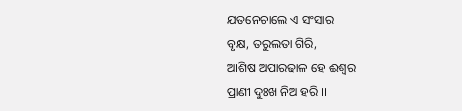ଯତନେଚାଲେ ଏ ସଂସାର
ବୃକ୍ଷ, ତରୁଲତା ଗିରି,
ଆଶିଷ ଅପାରଢାଳ ହେ ଈଶ୍ଵର
ପ୍ରାଣୀ ଦୁଃଖ ନିଅ ହରି ।।